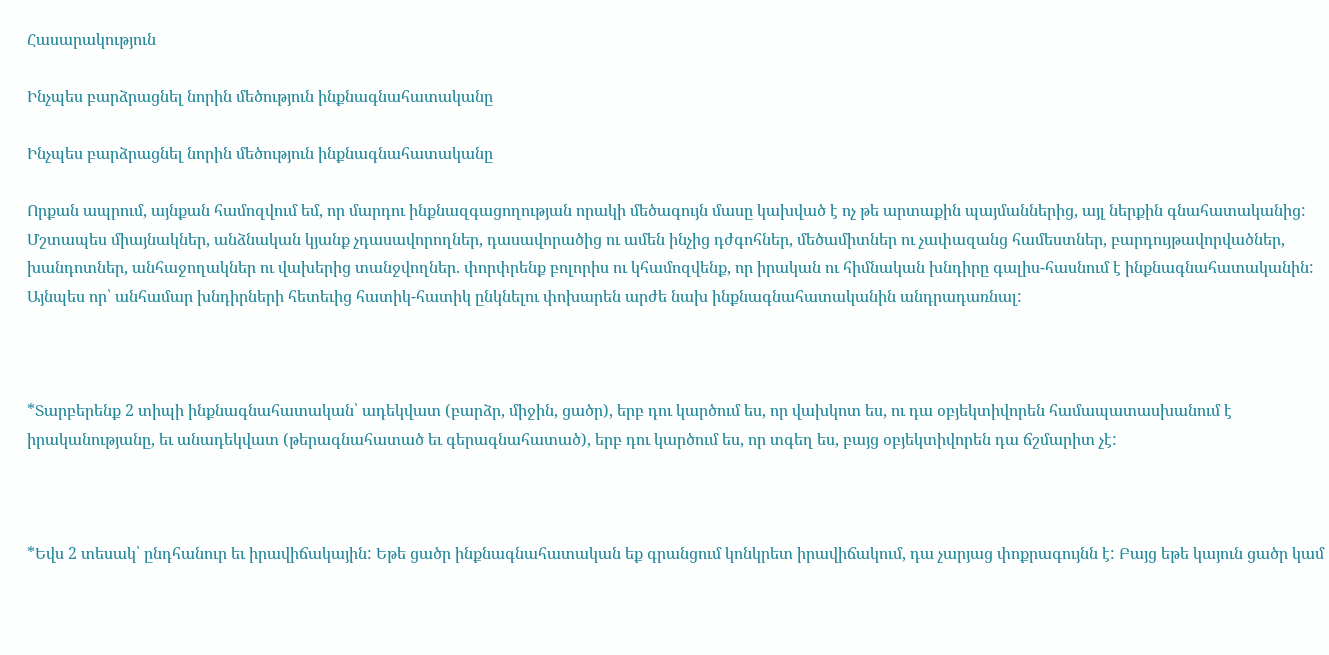Հասարակություն

Ինչպես բարձրացնել նորին մեծություն ինքնագնահատականը

Ինչպես բարձրացնել նորին մեծություն ինքնագնահատականը

Որքան ապրում, այնքան համոզվում եմ, որ մարդու ինքնազգացողության որակի մեծագույն մասը կախված է ոչ թե արտաքին պայմաններից, այլ ներքին գնահատականից: Մշտապես միայնակներ, անձնական կյանք չդասավորողներ, դասավորածից ու ամեն ինչից դժգոհներ, մեծամիտներ ու չափազանց համեստներ, բարդույթավորվածներ, խանդոտներ, անհաջողակներ ու վախերից տանջվողներ. փորփրենք բոլորիս ու կհամոզվենք, որ իրական ու հիմնական խնդիրը գալիս-հասնում է ինքնագնահատականին: Այնպես որ՝ անհամար խնդիրների հետեւից հատիկ-հատիկ ընկնելու փոխարեն արժե նախ ինքնագնահատականին անդրադառնալ:



*Տարբերենք 2 տիպի ինքնագնահատական՝ ադեկվատ (բարձր, միջին, ցածր), երբ դու կարծում ես, որ վախկոտ ես, ու դա օբյեկտիվորեն համապատասխանում է իրականությանը, եւ անադեկվատ (թերագնահատած եւ գերագնահատած), երբ դու կարծում ես, որ տգեղ ես, բայց օբյեկտիվորեն դա ճշմարիտ չէ:



*Եվս 2 տեսակ՝ ընդհանուր եւ իրավիճակային: Եթե ցածր ինքնագնահատական եք գրանցում կոնկրետ իրավիճակում, դա չարյաց փոքրագույնն է: Բայց եթե կայուն ցածր կամ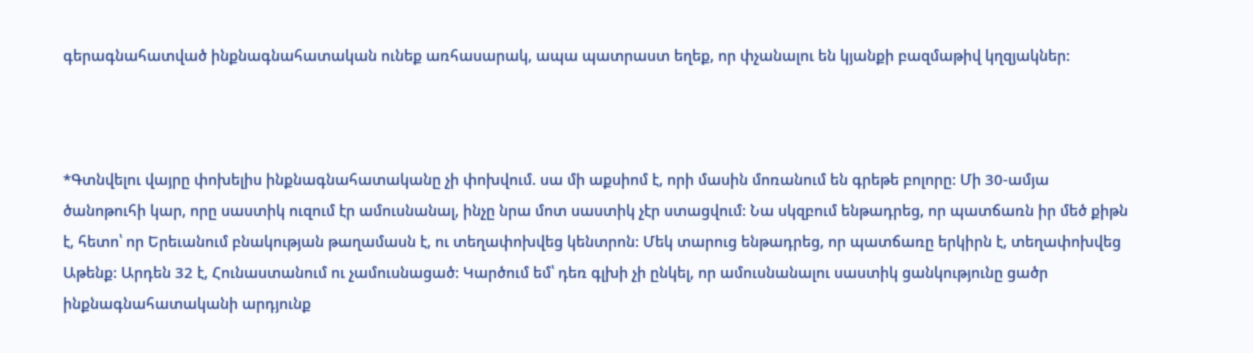գերագնահատված ինքնագնահատական ունեք առհասարակ, ապա պատրաստ եղեք, որ փչանալու են կյանքի բազմաթիվ կղզյակներ:



*Գտնվելու վայրը փոխելիս ինքնագնահատականը չի փոխվում. սա մի աքսիոմ է, որի մասին մոռանում են գրեթե բոլորը: Մի 30-ամյա ծանոթուհի կար, որը սաստիկ ուզում էր ամուսնանալ, ինչը նրա մոտ սաստիկ չէր ստացվում: Նա սկզբում ենթադրեց, որ պատճառն իր մեծ քիթն է, հետո՝ որ Երեւանում բնակության թաղամասն է, ու տեղափոխվեց կենտրոն: Մեկ տարուց ենթադրեց, որ պատճառը երկիրն է, տեղափոխվեց Աթենք: Արդեն 32 է, Հունաստանում ու չամուսնացած: Կարծում եմ՝ դեռ գլխի չի ընկել, որ ամուսնանալու սաստիկ ցանկությունը ցածր ինքնագնահատականի արդյունք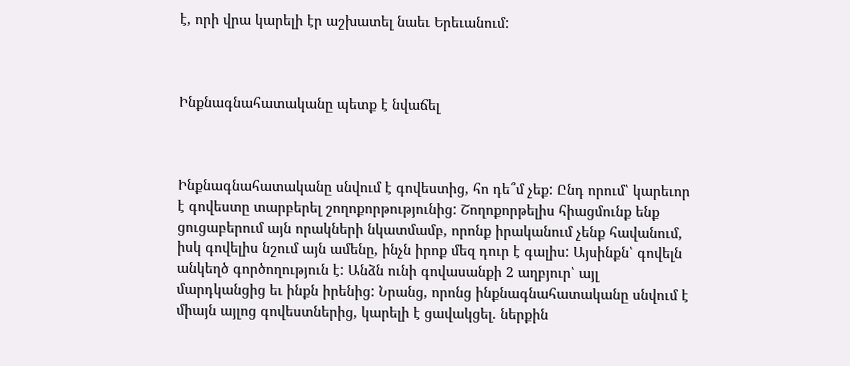է, որի վրա կարելի էր աշխատել նաեւ Երեւանում:



Ինքնագնահատականը պետք է նվաճել



Ինքնագնահատականը սնվում է գովեստից, հո դե՞մ չեք: Ընդ որում՝ կարեւոր է գովեստը տարբերել շողոքորթությունից: Շողոքորթելիս հիացմունք ենք ցուցաբերում այն որակների նկատմամբ, որոնք իրականում չենք հավանում, իսկ գովելիս նշում այն ամենը, ինչն իրոք մեզ դուր է գալիս: Այսինքն՝ գովելն անկեղծ գործողություն է: Անձն ունի գովասանքի 2 աղբյուր՝ այլ մարդկանցից եւ ինքն իրենից: Նրանց, որոնց ինքնագնահատականը սնվում է միայն այլոց գովեստներից, կարելի է ցավակցել. ներքին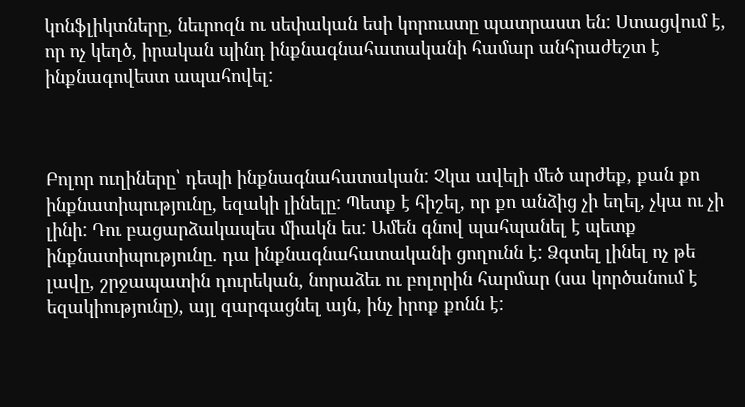կոնֆլիկտները, նեւրոզն ու սեփական եսի կորուստը պատրաստ են: Ստացվում է, որ ոչ կեղծ, իրական պինդ ինքնագնահատականի համար անհրաժեշտ է ինքնագովեստ ապահովել:



Բոլոր ուղիները՝ դեպի ինքնագնահատական: Չկա ավելի մեծ արժեք, քան քո ինքնատիպությունը, եզակի լինելը: Պետք է հիշել, որ քո անձից չի եղել, չկա ու չի լինի: Դու բացարձակապես միակն ես: Ամեն գնով պահպանել է պետք ինքնատիպությունը. դա ինքնագնահատականի ցողունն է: Ձգտել լինել ոչ թե լավը, շրջապատին դուրեկան, նորաձեւ ու բոլորին հարմար (սա կործանում է եզակիությունը), այլ զարգացնել այն, ինչ իրոք քոնն է: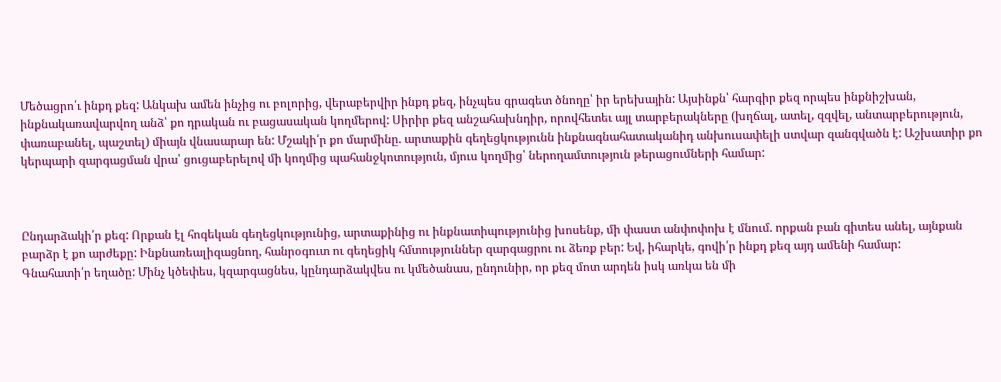Մեծացրո՛ւ ինքդ քեզ: Անկախ ամեն ինչից ու բոլորից, վերաբերվիր ինքդ քեզ, ինչպես գրագետ ծնողը՝ իր երեխային: Այսինքն՝ հարգիր քեզ որպես ինքնիշխան, ինքնակառավարվող անձ՝ քո դրական ու բացասական կողմերով: Սիրիր քեզ անշահախնդիր, որովհետեւ այլ տարբերակները (խղճալ, ատել, զզվել, անտարբերություն, փառաբանել, պաշտել) միայն վնասարար են: Մշակի՛ր քո մարմինը. արտաքին գեղեցկությունն ինքնագնահատականիդ անխուսափելի ստվար զանգվածն է: Աշխատիր քո կերպարի զարգացման վրա՝ ցուցաբերելով մի կողմից պահանջկոտություն, մյուս կողմից՝ ներողամտություն թերացումների համար:



Ընդարձակի՛ր քեզ: Որքան էլ հոգեկան գեղեցկությունից, արտաքինից ու ինքնատիպությունից խոսենք, մի փաստ անփոփոխ է մնում. որքան բան գիտես անել, այնքան բարձր է քո արժեքը: Ինքնառեալիզացնող, հանրօգուտ ու գեղեցիկ հմտություններ զարգացրու ու ձեռք բեր: Եվ, իհարկե, գովի՛ր ինքդ քեզ այդ ամենի համար:
Գնահատի՛ր եղածը: Մինչ կծեփես, կզարգացնես, կընդարձակվես ու կմեծանաս, ընդունիր, որ քեզ մոտ արդեն իսկ առկա են մի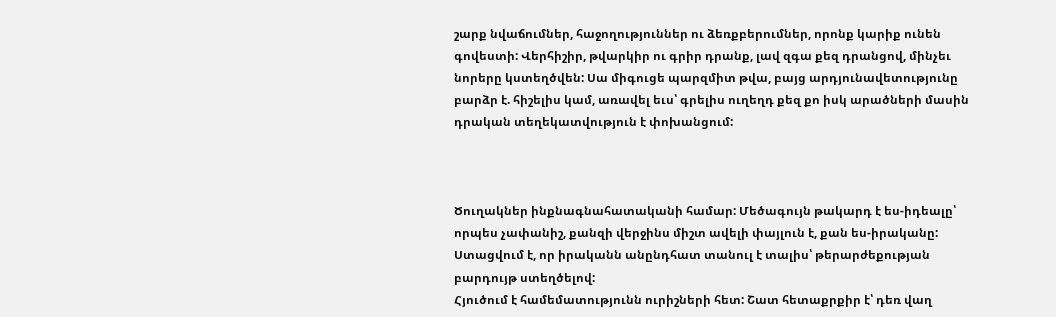շարք նվաճումներ, հաջողություններ ու ձեռքբերումներ, որոնք կարիք ունեն գովեստի: Վերհիշիր, թվարկիր ու գրիր դրանք, լավ զգա քեզ դրանցով, մինչեւ նորերը կստեղծվեն: Սա միգուցե պարզմիտ թվա, բայց արդյունավետությունը բարձր է. հիշելիս կամ, առավել եւս՝ գրելիս ուղեղդ քեզ քո իսկ արածների մասին դրական տեղեկատվություն է փոխանցում:



Ծուղակներ ինքնագնահատականի համար: Մեծագույն թակարդ է ես-իդեալը՝ որպես չափանիշ, քանզի վերջինս միշտ ավելի փայլուն է, քան ես-իրականը: Ստացվում է, որ իրականն անընդհատ տանուլ է տալիս՝ թերարժեքության բարդույթ ստեղծելով:
Հյուծում է համեմատությունն ուրիշների հետ: Շատ հետաքրքիր է՝ դեռ վաղ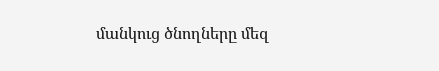մանկուց ծնողները մեզ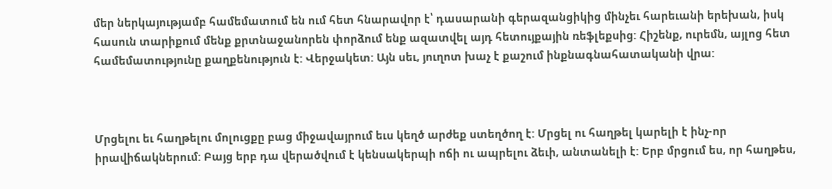մեր ներկայությամբ համեմատում են ում հետ հնարավոր է՝ դասարանի գերազանցիկից մինչեւ հարեւանի երեխան, իսկ հասուն տարիքում մենք քրտնաջանորեն փորձում ենք ազատվել այդ հետույքային ռեֆլեքսից: Հիշենք, ուրեմն, այլոց հետ համեմատությունը քաղքենություն է: Վերջակետ: Այն սեւ, յուղոտ խաչ է քաշում ինքնագնահատականի վրա:



Մրցելու եւ հաղթելու մոլուցքը բաց միջավայրում եւս կեղծ արժեք ստեղծող է: Մրցել ու հաղթել կարելի է ինչ-որ իրավիճակներում: Բայց երբ դա վերածվում է կենսակերպի ոճի ու ապրելու ձեւի, անտանելի է: Երբ մրցում ես, որ հաղթես,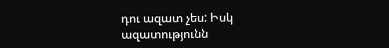դու ազատ չես: Իսկ ազատությունն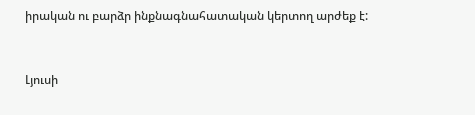իրական ու բարձր ինքնագնահատական կերտող արժեք է:



Լյուսի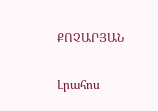ՔՈՉԱՐՅԱՆ

Լրահոս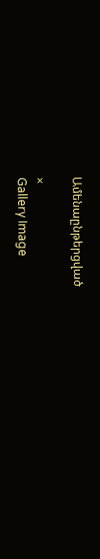Ամենաընթերցված

×
Gallery Image